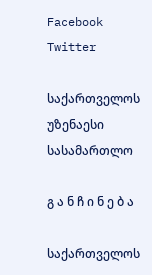Facebook Twitter

საქართველოს უზენაესი სასამართლო

გ ა ნ ჩ ი ნ ე ბ ა

საქართველოს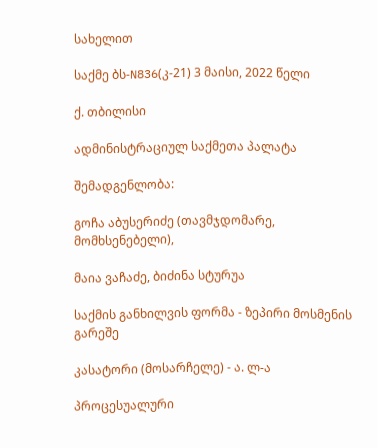სახელით

საქმე ბს-N836(კ-21) 3 მაისი, 2022 წელი

ქ. თბილისი

ადმინისტრაციულ საქმეთა პალატა

შემადგენლობა:

გოჩა აბუსერიძე (თავმჯდომარე, მომხსენებელი),

მაია ვაჩაძე, ბიძინა სტურუა

საქმის განხილვის ფორმა - ზეპირი მოსმენის გარეშე

კასატორი (მოსარჩელე) - ა. ლ-ა

პროცესუალური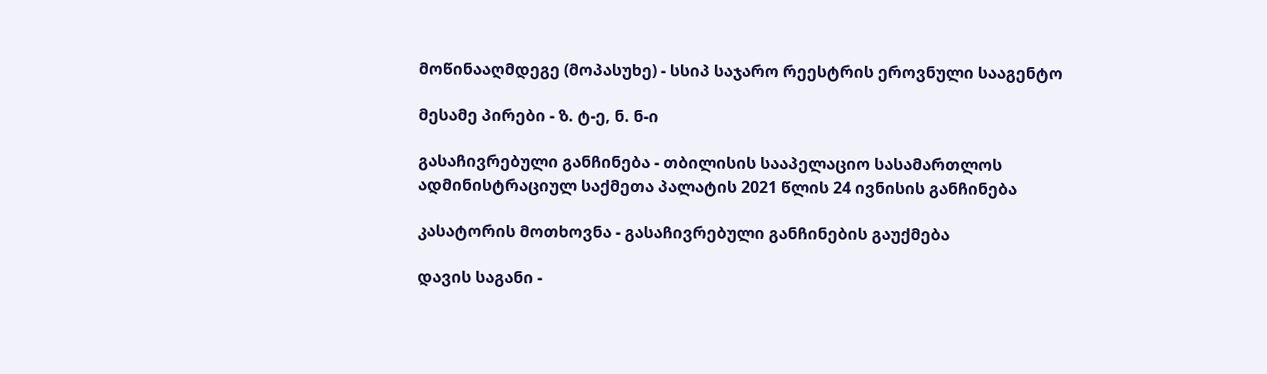მოწინააღმდეგე (მოპასუხე) - სსიპ საჯარო რეესტრის ეროვნული სააგენტო

მესამე პირები - ზ. ტ-ე, ნ. ნ-ი

გასაჩივრებული განჩინება - თბილისის სააპელაციო სასამართლოს ადმინისტრაციულ საქმეთა პალატის 2021 წლის 24 ივნისის განჩინება

კასატორის მოთხოვნა - გასაჩივრებული განჩინების გაუქმება

დავის საგანი -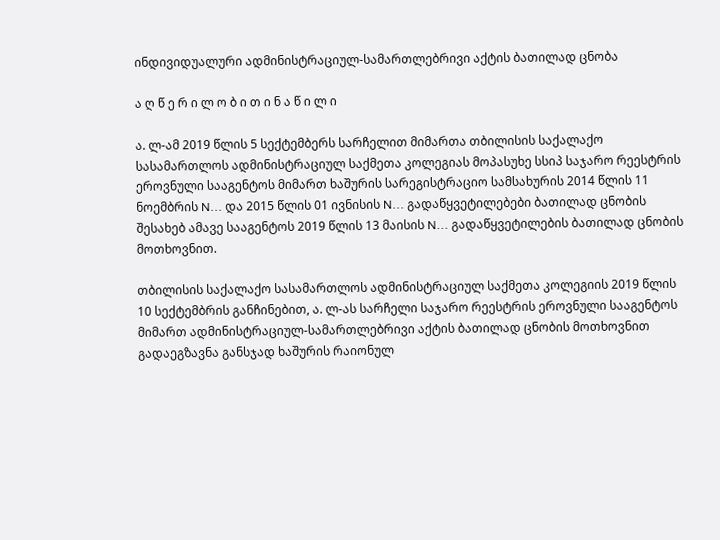ინდივიდუალური ადმინისტრაციულ-სამართლებრივი აქტის ბათილად ცნობა

ა ღ წ ე რ ი ლ ო ბ ი თ ი ნ ა წ ი ლ ი

ა. ლ-ამ 2019 წლის 5 სექტემბერს სარჩელით მიმართა თბილისის საქალაქო სასამართლოს ადმინისტრაციულ საქმეთა კოლეგიას მოპასუხე სსიპ საჯარო რეესტრის ეროვნული სააგენტოს მიმართ ხაშურის სარეგისტრაციო სამსახურის 2014 წლის 11 ნოემბრის N... და 2015 წლის 01 ივნისის N... გადაწყვეტილებები ბათილად ცნობის შესახებ ამავე სააგენტოს 2019 წლის 13 მაისის N... გადაწყვეტილების ბათილად ცნობის მოთხოვნით.

თბილისის საქალაქო სასამართლოს ადმინისტრაციულ საქმეთა კოლეგიის 2019 წლის 10 სექტემბრის განჩინებით, ა. ლ-ას სარჩელი საჯარო რეესტრის ეროვნული სააგენტოს მიმართ ადმინისტრაციულ-სამართლებრივი აქტის ბათილად ცნობის მოთხოვნით გადაეგზავნა განსჯად ხაშურის რაიონულ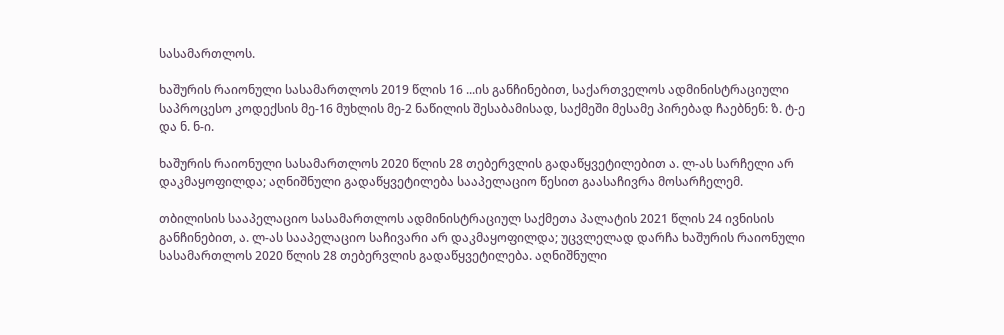სასამართლოს.

ხაშურის რაიონული სასამართლოს 2019 წლის 16 ...ის განჩინებით, საქართველოს ადმინისტრაციული საპროცესო კოდექსის მე-16 მუხლის მე-2 ნაწილის შესაბამისად, საქმეში მესამე პირებად ჩაებნენ: ზ. ტ-ე და ნ. ნ-ი.

ხაშურის რაიონული სასამართლოს 2020 წლის 28 თებერვლის გადაწყვეტილებით ა. ლ-ას სარჩელი არ დაკმაყოფილდა; აღნიშნული გადაწყვეტილება სააპელაციო წესით გაასაჩივრა მოსარჩელემ.

თბილისის სააპელაციო სასამართლოს ადმინისტრაციულ საქმეთა პალატის 2021 წლის 24 ივნისის განჩინებით, ა. ლ-ას სააპელაციო საჩივარი არ დაკმაყოფილდა; უცვლელად დარჩა ხაშურის რაიონული სასამართლოს 2020 წლის 28 თებერვლის გადაწყვეტილება. აღნიშნული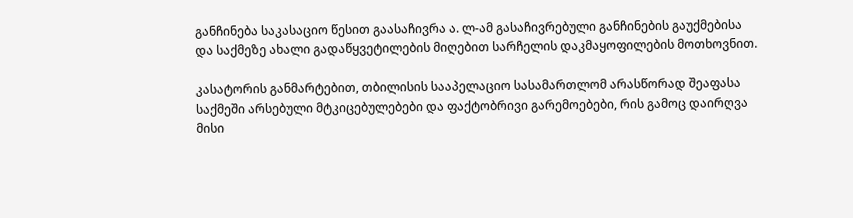განჩინება საკასაციო წესით გაასაჩივრა ა. ლ-ამ გასაჩივრებული განჩინების გაუქმებისა და საქმეზე ახალი გადაწყვეტილების მიღებით სარჩელის დაკმაყოფილების მოთხოვნით.

კასატორის განმარტებით, თბილისის სააპელაციო სასამართლომ არასწორად შეაფასა საქმეში არსებული მტკიცებულებები და ფაქტობრივი გარემოებები, რის გამოც დაირღვა მისი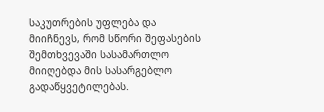საკუთრების უფლება და მიიჩნევს, რომ სწორი შეფასების შემთხვევაში სასამართლო მიიღებდა მის სასარგებლო გადაწყვეტილებას.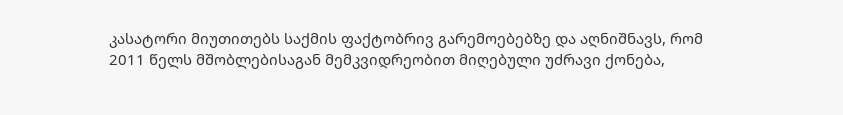კასატორი მიუთითებს საქმის ფაქტობრივ გარემოებებზე და აღნიშნავს, რომ 2011 წელს მშობლებისაგან მემკვიდრეობით მიღებული უძრავი ქონება,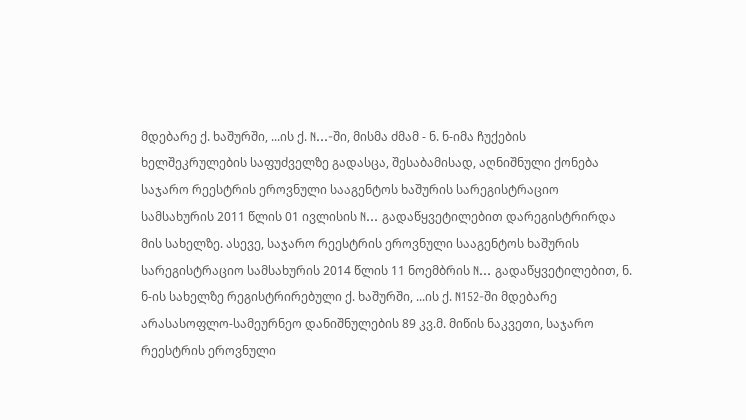მდებარე ქ. ხაშურში, ...ის ქ. N...-ში, მისმა ძმამ - ნ. ნ-იმა ჩუქების ხელშეკრულების საფუძველზე გადასცა, შესაბამისად, აღნიშნული ქონება საჯარო რეესტრის ეროვნული სააგენტოს ხაშურის სარეგისტრაციო სამსახურის 2011 წლის 01 ივლისის N... გადაწყვეტილებით დარეგისტრირდა მის სახელზე. ასევე, საჯარო რეესტრის ეროვნული სააგენტოს ხაშურის სარეგისტრაციო სამსახურის 2014 წლის 11 ნოემბრის N... გადაწყვეტილებით, ნ. ნ-ის სახელზე რეგისტრირებული ქ. ხაშურში, ...ის ქ. N152-ში მდებარე არასასოფლო-სამეურნეო დანიშნულების 89 კვ.მ. მიწის ნაკვეთი, საჯარო რეესტრის ეროვნული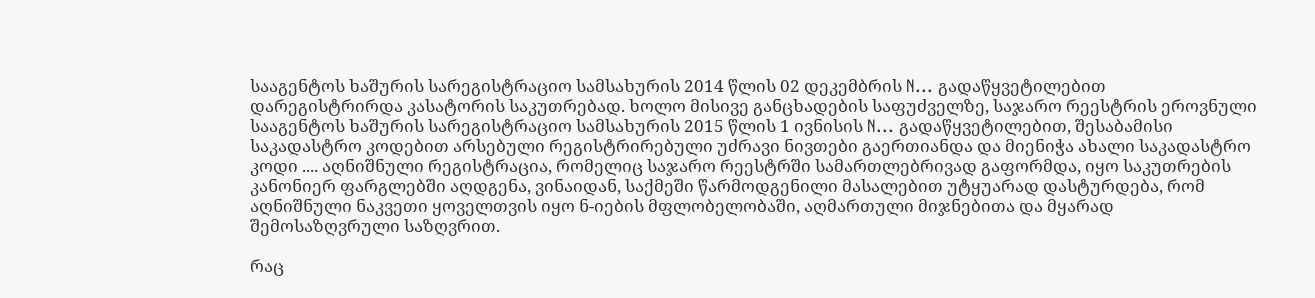სააგენტოს ხაშურის სარეგისტრაციო სამსახურის 2014 წლის 02 დეკემბრის N... გადაწყვეტილებით დარეგისტრირდა კასატორის საკუთრებად. ხოლო მისივე განცხადების საფუძველზე, საჯარო რეესტრის ეროვნული სააგენტოს ხაშურის სარეგისტრაციო სამსახურის 2015 წლის 1 ივნისის N... გადაწყვეტილებით, შესაბამისი საკადასტრო კოდებით არსებული რეგისტრირებული უძრავი ნივთები გაერთიანდა და მიენიჭა ახალი საკადასტრო კოდი .... აღნიშნული რეგისტრაცია, რომელიც საჯარო რეესტრში სამართლებრივად გაფორმდა, იყო საკუთრების კანონიერ ფარგლებში აღდგენა, ვინაიდან, საქმეში წარმოდგენილი მასალებით უტყუარად დასტურდება, რომ აღნიშნული ნაკვეთი ყოველთვის იყო ნ-იების მფლობელობაში, აღმართული მიჯნებითა და მყარად შემოსაზღვრული საზღვრით.

რაც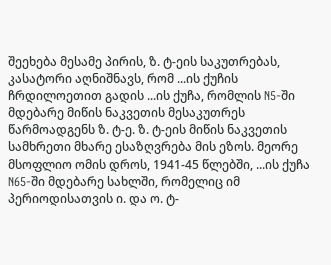შეეხება მესამე პირის, ზ. ტ-ეის საკუთრებას, კასატორი აღნიშნავს, რომ ...ის ქუჩის ჩრდილოეთით გადის ...ის ქუჩა, რომლის N5-ში მდებარე მიწის ნაკვეთის მესაკუთრეს წარმოადგენს ზ. ტ-ე. ზ. ტ-ეის მიწის ნაკვეთის სამხრეთი მხარე ესაზღვრება მის ეზოს. მეორე მსოფლიო ომის დროს, 1941-45 წლებში, ...ის ქუჩა N65-ში მდებარე სახლში, რომელიც იმ პერიოდისათვის ი. და ო. ტ-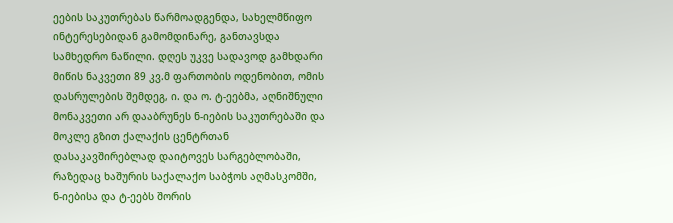ეების საკუთრებას წარმოადგენდა, სახელმწიფო ინტერესებიდან გამომდინარე, განთავსდა სამხედრო ნაწილი. დღეს უკვე სადავოდ გამხდარი მიწის ნაკვეთი 89 კვ.მ ფართობის ოდენობით, ომის დასრულების შემდეგ, ი. და ო. ტ-ეებმა, აღნიშნული მონაკვეთი არ დააბრუნეს ნ-იების საკუთრებაში და მოკლე გზით ქალაქის ცენტრთან დასაკავშირებლად დაიტოვეს სარგებლობაში, რაზედაც ხაშურის საქალაქო საბჭოს აღმასკომში, ნ-იებისა და ტ-ეებს შორის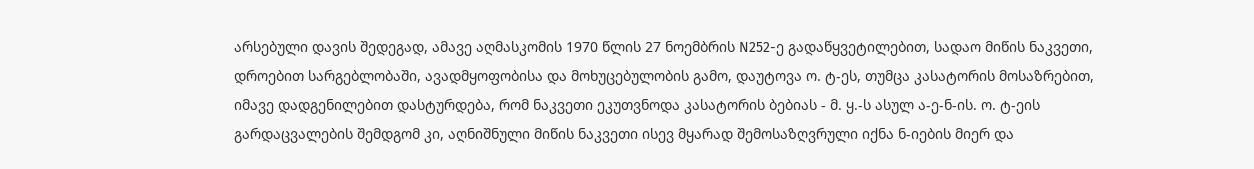არსებული დავის შედეგად, ამავე აღმასკომის 1970 წლის 27 ნოემბრის N252-ე გადაწყვეტილებით, სადაო მიწის ნაკვეთი, დროებით სარგებლობაში, ავადმყოფობისა და მოხუცებულობის გამო, დაუტოვა ო. ტ-ეს, თუმცა კასატორის მოსაზრებით, იმავე დადგენილებით დასტურდება, რომ ნაკვეთი ეკუთვნოდა კასატორის ბებიას - მ. ყ.-ს ასულ ა-ე-ნ-ის. ო. ტ-ეის გარდაცვალების შემდგომ კი, აღნიშნული მიწის ნაკვეთი ისევ მყარად შემოსაზღვრული იქნა ნ-იების მიერ და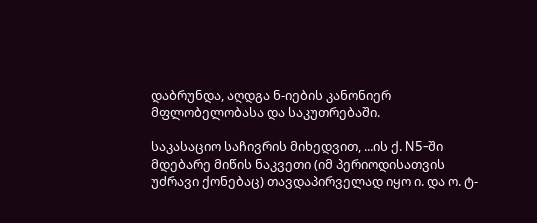დაბრუნდა, აღდგა ნ-იების კანონიერ მფლობელობასა და საკუთრებაში.

საკასაციო საჩივრის მიხედვით, ...ის ქ. N5-ში მდებარე მიწის ნაკვეთი (იმ პერიოდისათვის უძრავი ქონებაც) თავდაპირველად იყო ი. და ო. ტ-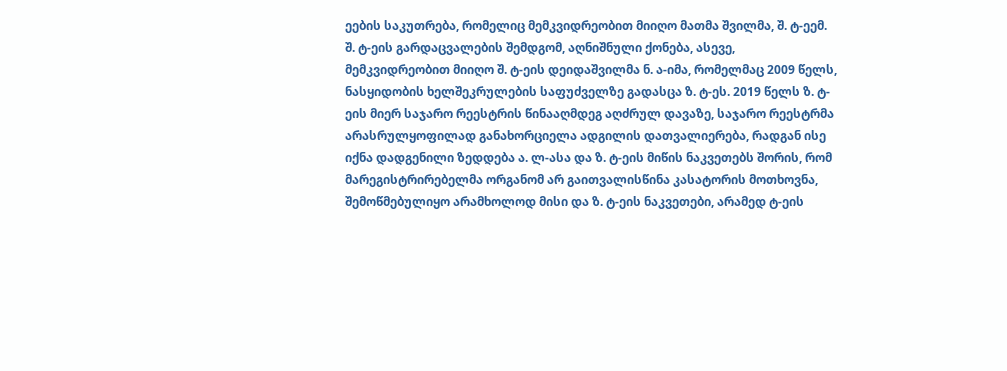ეების საკუთრება, რომელიც მემკვიდრეობით მიიღო მათმა შვილმა, შ. ტ-ეემ. შ. ტ-ეის გარდაცვალების შემდგომ, აღნიშნული ქონება, ასევე, მემკვიდრეობით მიიღო შ. ტ-ეის დეიდაშვილმა ნ. ა-იმა, რომელმაც 2009 წელს, ნასყიდობის ხელშეკრულების საფუძველზე გადასცა ზ. ტ-ეს. 2019 წელს ზ. ტ-ეის მიერ საჯარო რეესტრის წინააღმდეგ აღძრულ დავაზე, საჯარო რეესტრმა არასრულყოფილად განახორციელა ადგილის დათვალიერება, რადგან ისე იქნა დადგენილი ზედდება ა. ლ-ასა და ზ. ტ-ეის მიწის ნაკვეთებს შორის, რომ მარეგისტრირებელმა ორგანომ არ გაითვალისწინა კასატორის მოთხოვნა, შემოწმებულიყო არამხოლოდ მისი და ზ. ტ-ეის ნაკვეთები, არამედ ტ-ეის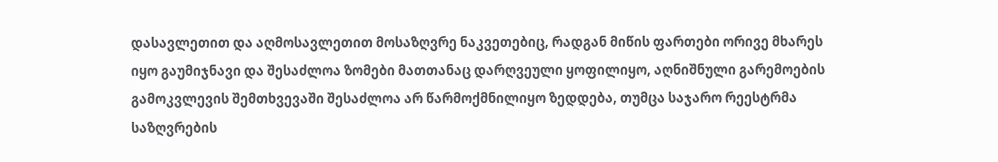დასავლეთით და აღმოსავლეთით მოსაზღვრე ნაკვეთებიც, რადგან მიწის ფართები ორივე მხარეს იყო გაუმიჯნავი და შესაძლოა ზომები მათთანაც დარღვეული ყოფილიყო, აღნიშნული გარემოების გამოკვლევის შემთხვევაში შესაძლოა არ წარმოქმნილიყო ზედდება, თუმცა საჯარო რეესტრმა საზღვრების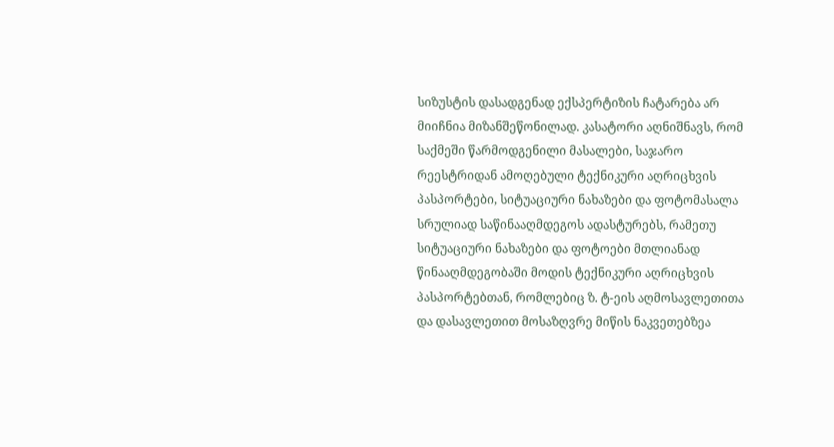სიზუსტის დასადგენად ექსპერტიზის ჩატარება არ მიიჩნია მიზანშეწონილად. კასატორი აღნიშნავს, რომ საქმეში წარმოდგენილი მასალები, საჯარო რეესტრიდან ამოღებული ტექნიკური აღრიცხვის პასპორტები, სიტუაციური ნახაზები და ფოტომასალა სრულიად საწინააღმდეგოს ადასტურებს, რამეთუ სიტუაციური ნახაზები და ფოტოები მთლიანად წინააღმდეგობაში მოდის ტექნიკური აღრიცხვის პასპორტებთან, რომლებიც ზ. ტ-ეის აღმოსავლეთითა და დასავლეთით მოსაზღვრე მიწის ნაკვეთებზეა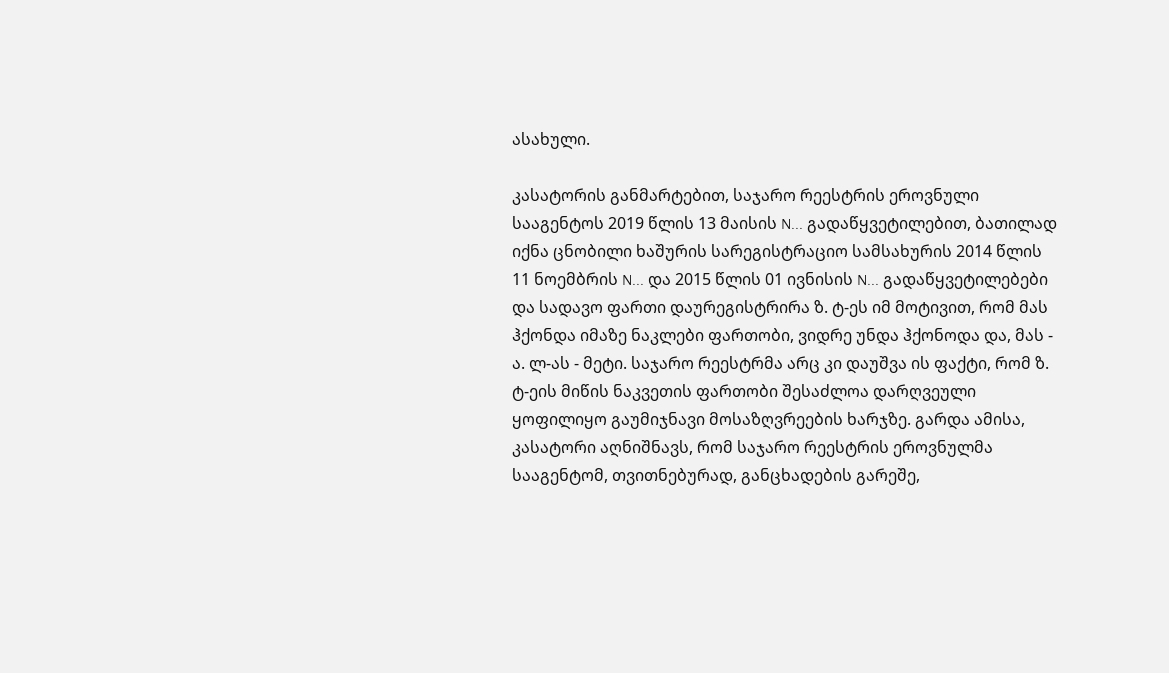ასახული.

კასატორის განმარტებით, საჯარო რეესტრის ეროვნული სააგენტოს 2019 წლის 13 მაისის N... გადაწყვეტილებით, ბათილად იქნა ცნობილი ხაშურის სარეგისტრაციო სამსახურის 2014 წლის 11 ნოემბრის N... და 2015 წლის 01 ივნისის N... გადაწყვეტილებები და სადავო ფართი დაურეგისტრირა ზ. ტ-ეს იმ მოტივით, რომ მას ჰქონდა იმაზე ნაკლები ფართობი, ვიდრე უნდა ჰქონოდა და, მას - ა. ლ-ას - მეტი. საჯარო რეესტრმა არც კი დაუშვა ის ფაქტი, რომ ზ. ტ-ეის მიწის ნაკვეთის ფართობი შესაძლოა დარღვეული ყოფილიყო გაუმიჯნავი მოსაზღვრეების ხარჯზე. გარდა ამისა, კასატორი აღნიშნავს, რომ საჯარო რეესტრის ეროვნულმა სააგენტომ, თვითნებურად, განცხადების გარეშე,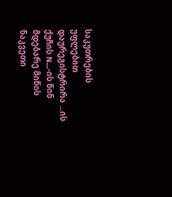საკუთრების უფლებით დაურეგისტრირა ...ის ქუჩის N...-ის წინ მდებარე მიწის ნაკვეთი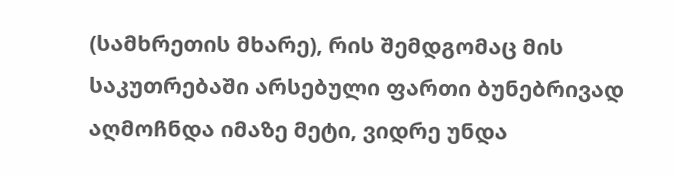(სამხრეთის მხარე), რის შემდგომაც მის საკუთრებაში არსებული ფართი ბუნებრივად აღმოჩნდა იმაზე მეტი, ვიდრე უნდა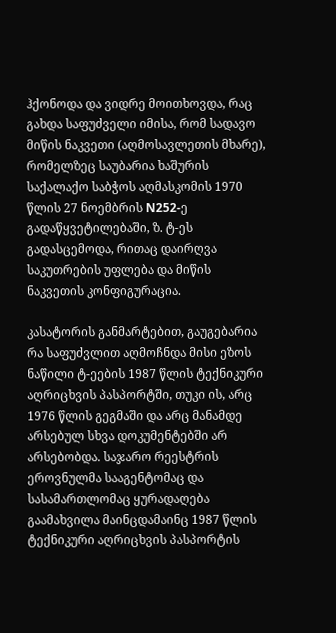ჰქონოდა და ვიდრე მოითხოვდა, რაც გახდა საფუძველი იმისა, რომ სადავო მიწის ნაკვეთი (აღმოსავლეთის მხარე), რომელზეც საუბარია ხაშურის საქალაქო საბჭოს აღმასკომის 1970 წლის 27 ნოემბრის N252-ე გადაწყვეტილებაში, ზ. ტ-ეს გადასცემოდა, რითაც დაირღვა საკუთრების უფლება და მიწის ნაკვეთის კონფიგურაცია.

კასატორის განმარტებით, გაუგებარია რა საფუძვლით აღმოჩნდა მისი ეზოს ნაწილი ტ-ეების 1987 წლის ტექნიკური აღრიცხვის პასპორტში, თუკი ის, არც 1976 წლის გეგმაში და არც მანამდე არსებულ სხვა დოკუმენტებში არ არსებობდა. საჯარო რეესტრის ეროვნულმა სააგენტომაც და სასამართლომაც ყურადაღება გაამახვილა მაინცდამაინც 1987 წლის ტექნიკური აღრიცხვის პასპორტის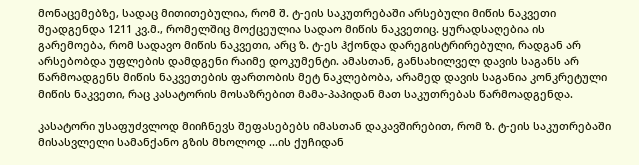მონაცემებზე, სადაც მითითებულია, რომ შ. ტ-ეის საკუთრებაში არსებული მიწის ნაკვეთი შეადგენდა 1211 კვ.მ., რომელშიც მოქცეულია სადაო მიწის ნაკვეთიც. ყურადსაღებია ის გარემოება, რომ სადავო მიწის ნაკვეთი, არც ზ. ტ-ეს ჰქონდა დარეგისტრირებული, რადგან არ არსებობდა უფლების დამდგენი რაიმე დოკუმენტი. ამასთან, განსახილველ დავის საგანს არ წარმოადგენს მიწის ნაკვეთების ფართობის მეტ ნაკლებობა, არამედ დავის საგანია კონკრეტული მიწის ნაკვეთი, რაც კასატორის მოსაზრებით მამა-პაპიდან მათ საკუთრებას წარმოადგენდა.

კასატორი უსაფუძვლოდ მიიჩნევს შეფასებებს იმასთან დაკავშირებით, რომ ზ. ტ-ეის საკუთრებაში მისასვლელი სამანქანო გზის მხოლოდ ...ის ქუჩიდან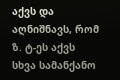აქვს და აღნიშნავს, რომ ზ. ტ-ეს აქვს სხვა სამანქანო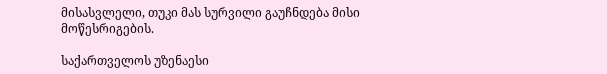მისასვლელი, თუკი მას სურვილი გაუჩნდება მისი მოწესრიგების.

საქართველოს უზენაესი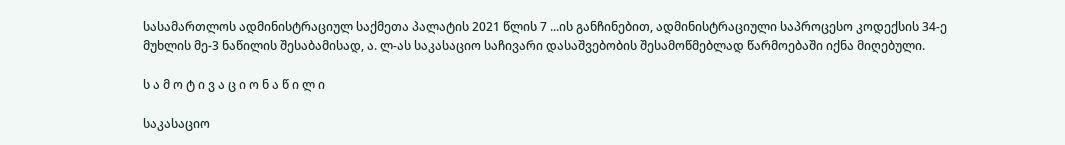სასამართლოს ადმინისტრაციულ საქმეთა პალატის 2021 წლის 7 ...ის განჩინებით, ადმინისტრაციული საპროცესო კოდექსის 34-ე მუხლის მე-3 ნაწილის შესაბამისად, ა. ლ-ას საკასაციო საჩივარი დასაშვებობის შესამოწმებლად წარმოებაში იქნა მიღებული.

ს ა მ ო ტ ი ვ ა ც ი ო ნ ა წ ი ლ ი

საკასაციო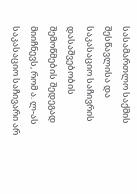სასამართლო საქმის შესწავლისა და საკასაციო საჩივრის დასაშვებობის შემოწმების შედეგად მიიჩნევს, რომ ა. ლ-ას საკასაციო საჩივარი არ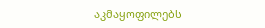აკმაყოფილებს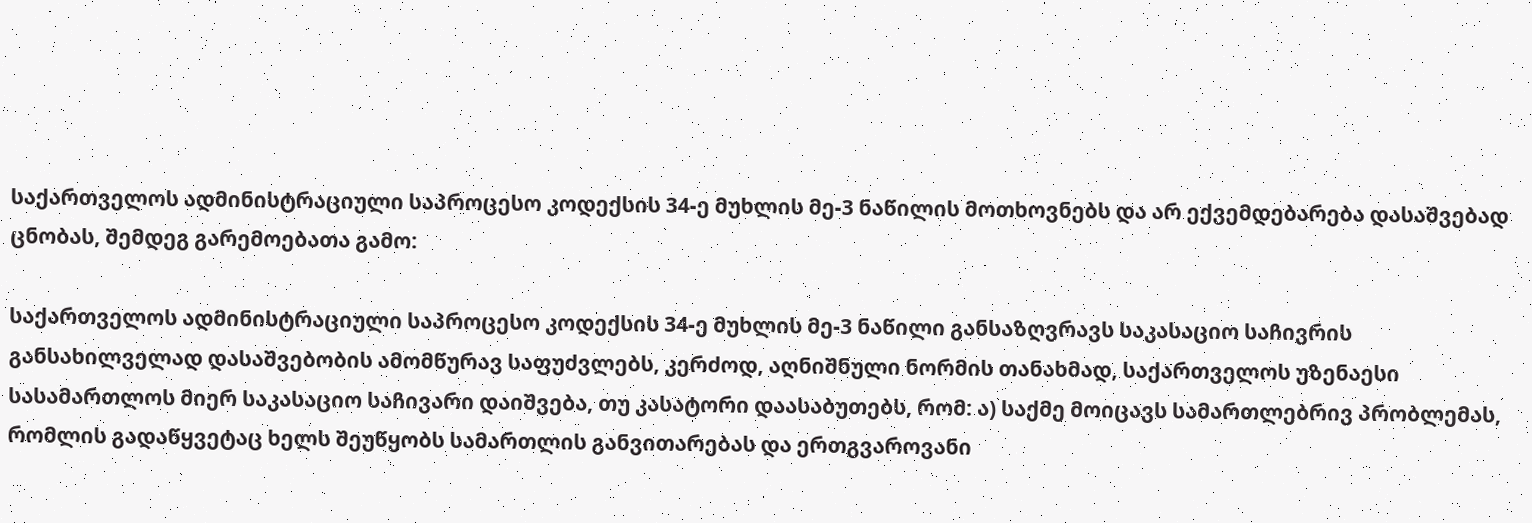საქართველოს ადმინისტრაციული საპროცესო კოდექსის 34-ე მუხლის მე-3 ნაწილის მოთხოვნებს და არ ექვემდებარება დასაშვებად ცნობას, შემდეგ გარემოებათა გამო:

საქართველოს ადმინისტრაციული საპროცესო კოდექსის 34-ე მუხლის მე-3 ნაწილი განსაზღვრავს საკასაციო საჩივრის განსახილველად დასაშვებობის ამომწურავ საფუძვლებს, კერძოდ, აღნიშნული ნორმის თანახმად, საქართველოს უზენაესი სასამართლოს მიერ საკასაციო საჩივარი დაიშვება, თუ კასატორი დაასაბუთებს, რომ: ა) საქმე მოიცავს სამართლებრივ პრობლემას, რომლის გადაწყვეტაც ხელს შეუწყობს სამართლის განვითარებას და ერთგვაროვანი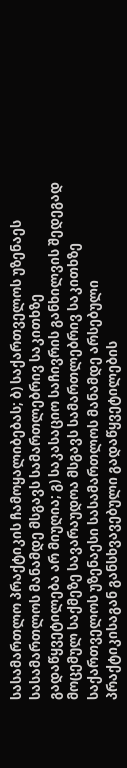სასამართლო პრაქტიკის ჩამოყალიბებას; ბ) საქართველოს უზენაეს სასამართლოს მანამდე მსგავს სამართლებრივ საკითხზე გადაწყვეტილება არ მიუღია; გ) საკასაციო საჩივრის განხილვის შედეგად მოცემულ საქმეზე სავარაუდოა მსგავს სამართლებრივ საკითხზე საქართველოს უზენაესი სასამართლოს მანამდე არსებული პრაქტიკისაგან განსხვავებული გადაწყვეტილების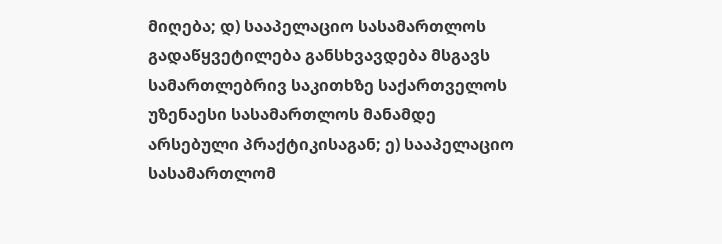მიღება; დ) სააპელაციო სასამართლოს გადაწყვეტილება განსხვავდება მსგავს სამართლებრივ საკითხზე საქართველოს უზენაესი სასამართლოს მანამდე არსებული პრაქტიკისაგან; ე) სააპელაციო სასამართლომ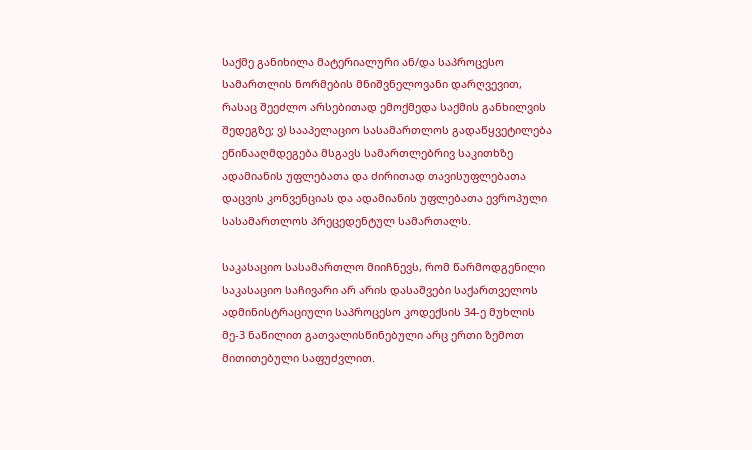საქმე განიხილა მატერიალური ან/და საპროცესო სამართლის ნორმების მნიშვნელოვანი დარღვევით, რასაც შეეძლო არსებითად ემოქმედა საქმის განხილვის შედეგზე; ვ) სააპელაციო სასამართლოს გადაწყვეტილება ეწინააღმდეგება მსგავს სამართლებრივ საკითხზე ადამიანის უფლებათა და ძირითად თავისუფლებათა დაცვის კონვენციას და ადამიანის უფლებათა ევროპული სასამართლოს პრეცედენტულ სამართალს.

საკასაციო სასამართლო მიიჩნევს, რომ წარმოდგენილი საკასაციო საჩივარი არ არის დასაშვები საქართველოს ადმინისტრაციული საპროცესო კოდექსის 34-ე მუხლის მე-3 ნაწილით გათვალისწინებული არც ერთი ზემოთ მითითებული საფუძვლით.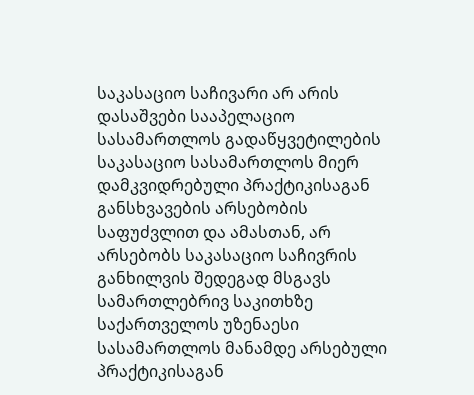საკასაციო საჩივარი არ არის დასაშვები სააპელაციო სასამართლოს გადაწყვეტილების საკასაციო სასამართლოს მიერ დამკვიდრებული პრაქტიკისაგან განსხვავების არსებობის საფუძვლით და ამასთან, არ არსებობს საკასაციო საჩივრის განხილვის შედეგად მსგავს სამართლებრივ საკითხზე საქართველოს უზენაესი სასამართლოს მანამდე არსებული პრაქტიკისაგან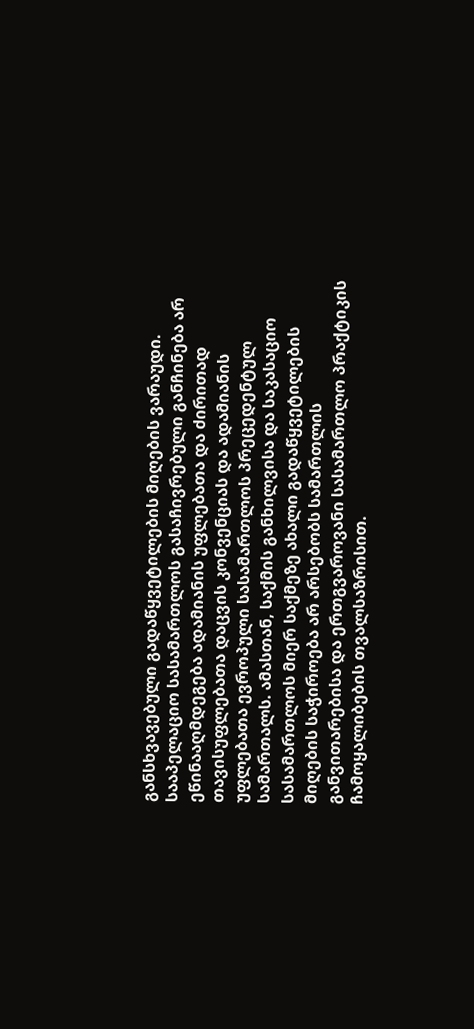განსხვავებული გადაწყვეტილების მიღების ვარაუდი. სააპელაციო სასამართლოს გასაჩივრებული განჩინება არ ეწინააღმდეგება ადამიანის უფლებათა და ძირითად თავისუფლებათა დაცვის კონვენციას და ადამიანის უფლებათა ევროპული სასამართლოს პრეცედენტულ სამართალს. ამასთან, საქმის განხილვისა და საკასაციო სასამართლოს მიერ საქმეზე ახალი გადაწყვეტილების მიღების საჭიროება არ არსებობს სამართლის განვითარებისა და ერთგვაროვანი სასამართლო პრაქტიკის ჩამოყალიბების თვალსაზრისით.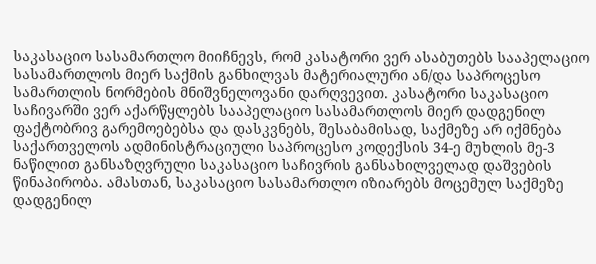საკასაციო სასამართლო მიიჩნევს, რომ კასატორი ვერ ასაბუთებს სააპელაციო სასამართლოს მიერ საქმის განხილვას მატერიალური ან/და საპროცესო სამართლის ნორმების მნიშვნელოვანი დარღვევით. კასატორი საკასაციო საჩივარში ვერ აქარწყლებს სააპელაციო სასამართლოს მიერ დადგენილ ფაქტობრივ გარემოებებსა და დასკვნებს, შესაბამისად, საქმეზე არ იქმნება საქართველოს ადმინისტრაციული საპროცესო კოდექსის 34-ე მუხლის მე-3 ნაწილით განსაზღვრული საკასაციო საჩივრის განსახილველად დაშვების წინაპირობა. ამასთან, საკასაციო სასამართლო იზიარებს მოცემულ საქმეზე დადგენილ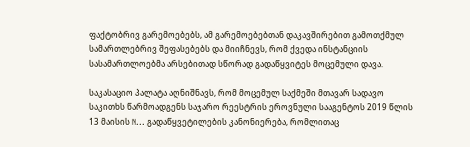ფაქტობრივ გარემოებებს, ამ გარემოებებთან დაკავშირებით გამოთქმულ სამართლებრივ შეფასებებს და მიიჩნევს, რომ ქვედა ინსტანციის სასამართლოებმა არსებითად სწორად გადაწყვიტეს მოცემული დავა.

საკასაციო პალატა აღნიშნავს, რომ მოცემულ საქმეში მთავარ სადავო საკითხს წარმოადგენს საჯარო რეესტრის ეროვნული სააგენტოს 2019 წლის 13 მაისის N... გადაწყვეტილების კანონიერება, რომლითაც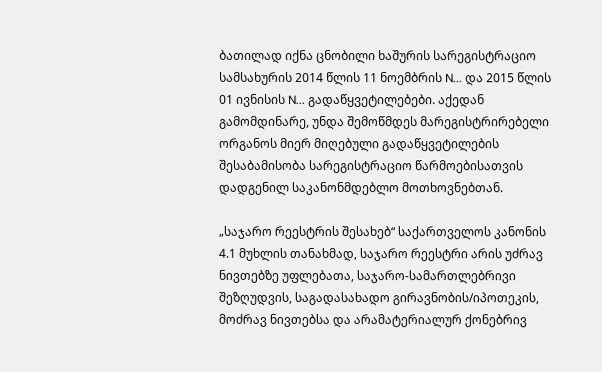ბათილად იქნა ცნობილი ხაშურის სარეგისტრაციო სამსახურის 2014 წლის 11 ნოემბრის N... და 2015 წლის 01 ივნისის N... გადაწყვეტილებები. აქედან გამომდინარე, უნდა შემოწმდეს მარეგისტრირებელი ორგანოს მიერ მიღებული გადაწყვეტილების შესაბამისობა სარეგისტრაციო წარმოებისათვის დადგენილ საკანონმდებლო მოთხოვნებთან.

„საჯარო რეესტრის შესახებ“ საქართველოს კანონის 4.1 მუხლის თანახმად, საჯარო რეესტრი არის უძრავ ნივთებზე უფლებათა, საჯარო-სამართლებრივი შეზღუდვის, საგადასახადო გირავნობის/იპოთეკის, მოძრავ ნივთებსა და არამატერიალურ ქონებრივ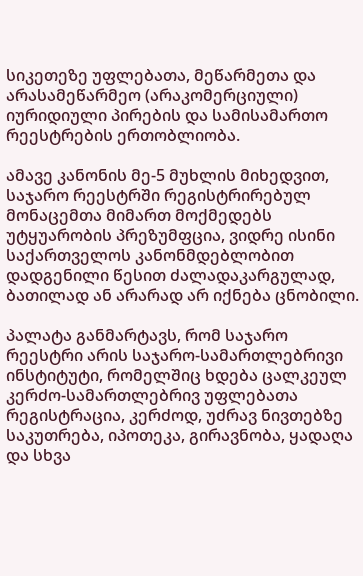სიკეთეზე უფლებათა, მეწარმეთა და არასამეწარმეო (არაკომერციული) იურიდიული პირების და სამისამართო რეესტრების ერთობლიობა.

ამავე კანონის მე-5 მუხლის მიხედვით, საჯარო რეესტრში რეგისტრირებულ მონაცემთა მიმართ მოქმედებს უტყუარობის პრეზუმფცია, ვიდრე ისინი საქართველოს კანონმდებლობით დადგენილი წესით ძალადაკარგულად, ბათილად ან არარად არ იქნება ცნობილი.

პალატა განმარტავს, რომ საჯარო რეესტრი არის საჯარო-სამართლებრივი ინსტიტუტი, რომელშიც ხდება ცალკეულ კერძო-სამართლებრივ უფლებათა რეგისტრაცია, კერძოდ, უძრავ ნივთებზე საკუთრება, იპოთეკა, გირავნობა, ყადაღა და სხვა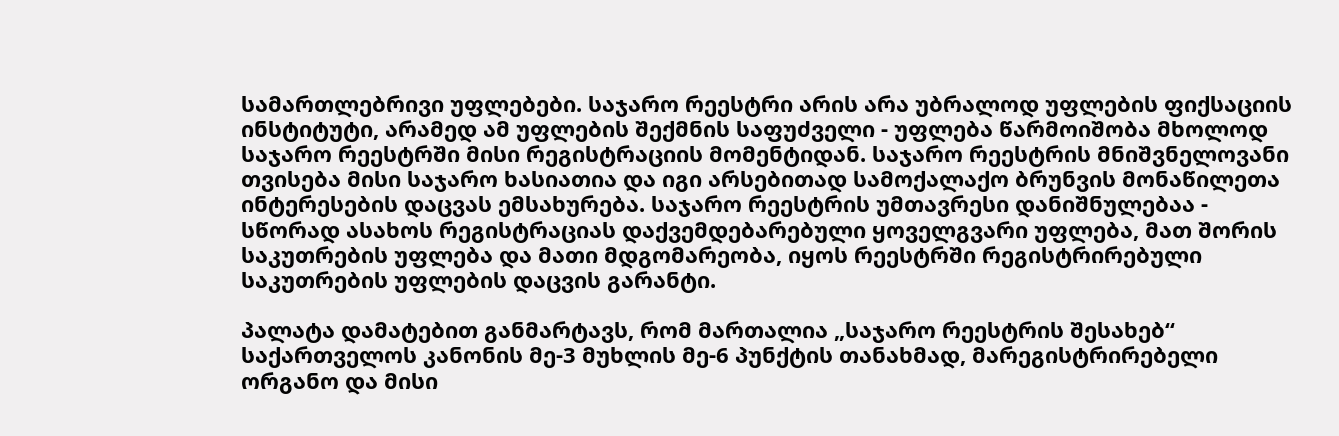სამართლებრივი უფლებები. საჯარო რეესტრი არის არა უბრალოდ უფლების ფიქსაციის ინსტიტუტი, არამედ ამ უფლების შექმნის საფუძველი - უფლება წარმოიშობა მხოლოდ საჯარო რეესტრში მისი რეგისტრაციის მომენტიდან. საჯარო რეესტრის მნიშვნელოვანი თვისება მისი საჯარო ხასიათია და იგი არსებითად სამოქალაქო ბრუნვის მონაწილეთა ინტერესების დაცვას ემსახურება. საჯარო რეესტრის უმთავრესი დანიშნულებაა - სწორად ასახოს რეგისტრაციას დაქვემდებარებული ყოველგვარი უფლება, მათ შორის საკუთრების უფლება და მათი მდგომარეობა, იყოს რეესტრში რეგისტრირებული საკუთრების უფლების დაცვის გარანტი.

პალატა დამატებით განმარტავს, რომ მართალია „საჯარო რეესტრის შესახებ“ საქართველოს კანონის მე-3 მუხლის მე-6 პუნქტის თანახმად, მარეგისტრირებელი ორგანო და მისი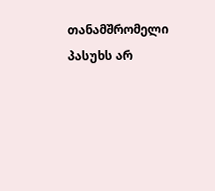თანამშრომელი პასუხს არ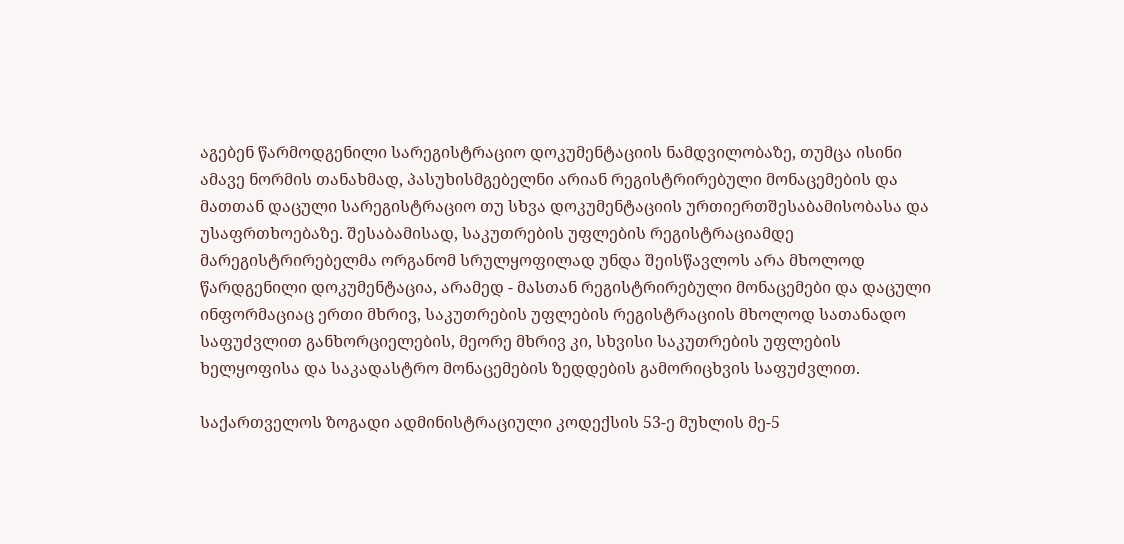აგებენ წარმოდგენილი სარეგისტრაციო დოკუმენტაციის ნამდვილობაზე, თუმცა ისინი ამავე ნორმის თანახმად, პასუხისმგებელნი არიან რეგისტრირებული მონაცემების და მათთან დაცული სარეგისტრაციო თუ სხვა დოკუმენტაციის ურთიერთშესაბამისობასა და უსაფრთხოებაზე. შესაბამისად, საკუთრების უფლების რეგისტრაციამდე მარეგისტრირებელმა ორგანომ სრულყოფილად უნდა შეისწავლოს არა მხოლოდ წარდგენილი დოკუმენტაცია, არამედ - მასთან რეგისტრირებული მონაცემები და დაცული ინფორმაციაც ერთი მხრივ, საკუთრების უფლების რეგისტრაციის მხოლოდ სათანადო საფუძვლით განხორციელების, მეორე მხრივ კი, სხვისი საკუთრების უფლების ხელყოფისა და საკადასტრო მონაცემების ზედდების გამორიცხვის საფუძვლით.

საქართველოს ზოგადი ადმინისტრაციული კოდექსის 53-ე მუხლის მე-5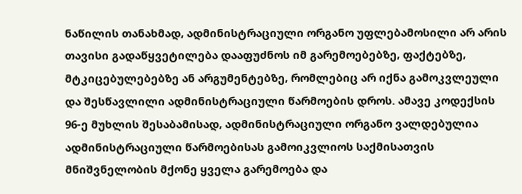ნაწილის თანახმად, ადმინისტრაციული ორგანო უფლებამოსილი არ არის თავისი გადაწყვეტილება დააფუძნოს იმ გარემოებებზე, ფაქტებზე, მტკიცებულებებზე ან არგუმენტებზე, რომლებიც არ იქნა გამოკვლეული და შესწავლილი ადმინისტრაციული წარმოების დროს. ამავე კოდექსის 96-ე მუხლის შესაბამისად, ადმინისტრაციული ორგანო ვალდებულია ადმინისტრაციული წარმოებისას გამოიკვლიოს საქმისათვის მნიშვნელობის მქონე ყველა გარემოება და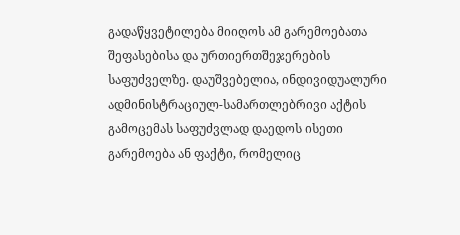გადაწყვეტილება მიიღოს ამ გარემოებათა შეფასებისა და ურთიერთშეჯერების საფუძველზე. დაუშვებელია, ინდივიდუალური ადმინისტრაციულ-სამართლებრივი აქტის გამოცემას საფუძვლად დაედოს ისეთი გარემოება ან ფაქტი, რომელიც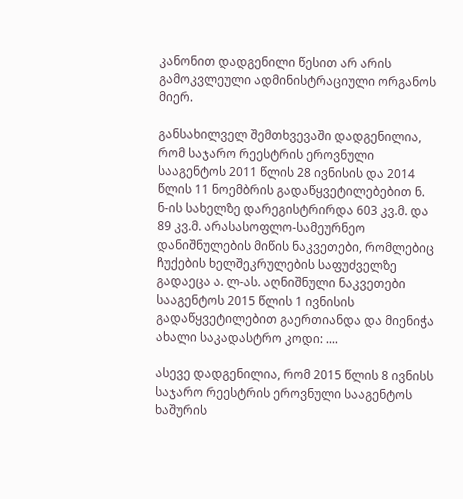კანონით დადგენილი წესით არ არის გამოკვლეული ადმინისტრაციული ორგანოს მიერ.

განსახილველ შემთხვევაში დადგენილია, რომ საჯარო რეესტრის ეროვნული სააგენტოს 2011 წლის 28 ივნისის და 2014 წლის 11 ნოემბრის გადაწყვეტილებებით ნ. ნ-ის სახელზე დარეგისტრირდა 603 კვ.მ. და 89 კვ.მ. არასასოფლო-სამეურნეო დანიშნულების მიწის ნაკვეთები, რომლებიც ჩუქების ხელშეკრულების საფუძველზე გადაეცა ა. ლ-ას. აღნიშნული ნაკვეთები სააგენტოს 2015 წლის 1 ივნისის გადაწყვეტილებით გაერთიანდა და მიენიჭა ახალი საკადასტრო კოდი: ....

ასევე დადგენილია, რომ 2015 წლის 8 ივნისს საჯარო რეესტრის ეროვნული სააგენტოს ხაშურის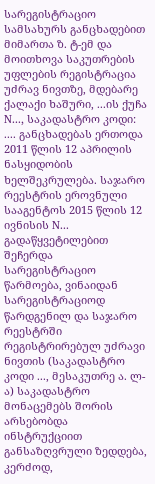სარეგისტრაციო სამსახურს განცხადებით მიმართა ზ. ტ-ემ და მოითხოვა საკუთრების უფლების რეგისტრაცია უძრავ ნივთზე, მდებარე ქალაქი ხაშური, ...ის ქუჩა N..., საკადასტრო კოდი: .... განცხადებას ერთოდა 2011 წლის 12 აპრილის ნასყიდობის ხელშეკრულება. საჯარო რეესტრის ეროვნული სააგენტოს 2015 წლის 12 ივნისის N... გადაწყვეტილებით შეჩერდა სარეგისტრაციო წარმოება, ვინაიდან სარეგისტრაციოდ წარდგენილ და საჯარო რეესტრში რეგისტრირებულ უძრავი ნივთის (საკადასტრო კოდი ..., მესაკუთრე ა. ლ-ა) საკადასტრო მონაცემებს შორის არსებობდა ინსტრუქციით განსაზღვრული ზედდება, კერძოდ,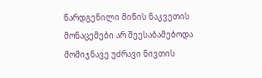წარდგენილი მიწის ნაკვეთის მონაცემები არ შეესაბამებოდა მომიჯნავე უძრავი ნივთის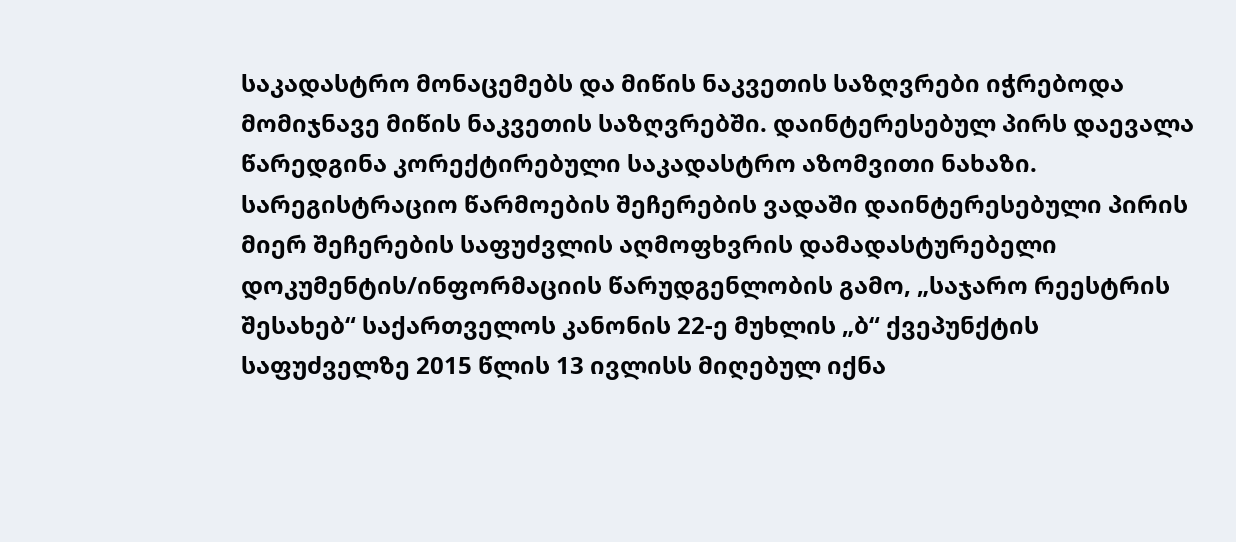საკადასტრო მონაცემებს და მიწის ნაკვეთის საზღვრები იჭრებოდა მომიჯნავე მიწის ნაკვეთის საზღვრებში. დაინტერესებულ პირს დაევალა წარედგინა კორექტირებული საკადასტრო აზომვითი ნახაზი. სარეგისტრაციო წარმოების შეჩერების ვადაში დაინტერესებული პირის მიერ შეჩერების საფუძვლის აღმოფხვრის დამადასტურებელი დოკუმენტის/ინფორმაციის წარუდგენლობის გამო, „საჯარო რეესტრის შესახებ“ საქართველოს კანონის 22-ე მუხლის „ბ“ ქვეპუნქტის საფუძველზე 2015 წლის 13 ივლისს მიღებულ იქნა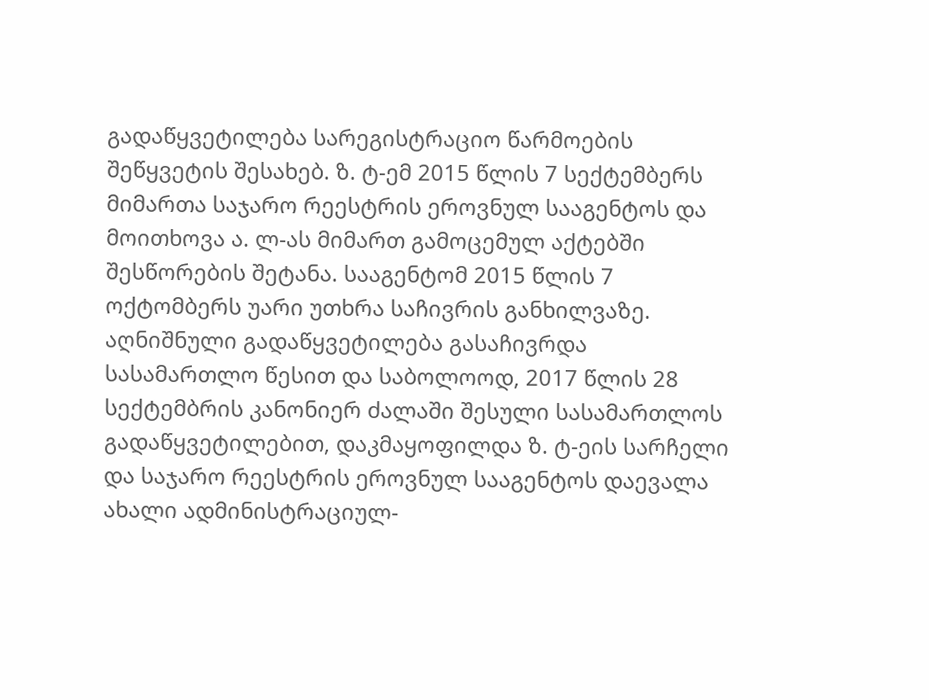გადაწყვეტილება სარეგისტრაციო წარმოების შეწყვეტის შესახებ. ზ. ტ-ემ 2015 წლის 7 სექტემბერს მიმართა საჯარო რეესტრის ეროვნულ სააგენტოს და მოითხოვა ა. ლ-ას მიმართ გამოცემულ აქტებში შესწორების შეტანა. სააგენტომ 2015 წლის 7 ოქტომბერს უარი უთხრა საჩივრის განხილვაზე. აღნიშნული გადაწყვეტილება გასაჩივრდა სასამართლო წესით და საბოლოოდ, 2017 წლის 28 სექტემბრის კანონიერ ძალაში შესული სასამართლოს გადაწყვეტილებით, დაკმაყოფილდა ზ. ტ-ეის სარჩელი და საჯარო რეესტრის ეროვნულ სააგენტოს დაევალა ახალი ადმინისტრაციულ-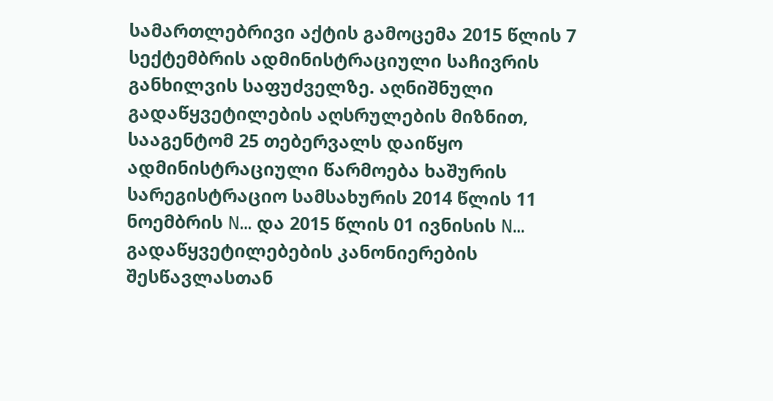სამართლებრივი აქტის გამოცემა 2015 წლის 7 სექტემბრის ადმინისტრაციული საჩივრის განხილვის საფუძველზე. აღნიშნული გადაწყვეტილების აღსრულების მიზნით, სააგენტომ 25 თებერვალს დაიწყო ადმინისტრაციული წარმოება ხაშურის სარეგისტრაციო სამსახურის 2014 წლის 11 ნოემბრის N... და 2015 წლის 01 ივნისის N... გადაწყვეტილებების კანონიერების შესწავლასთან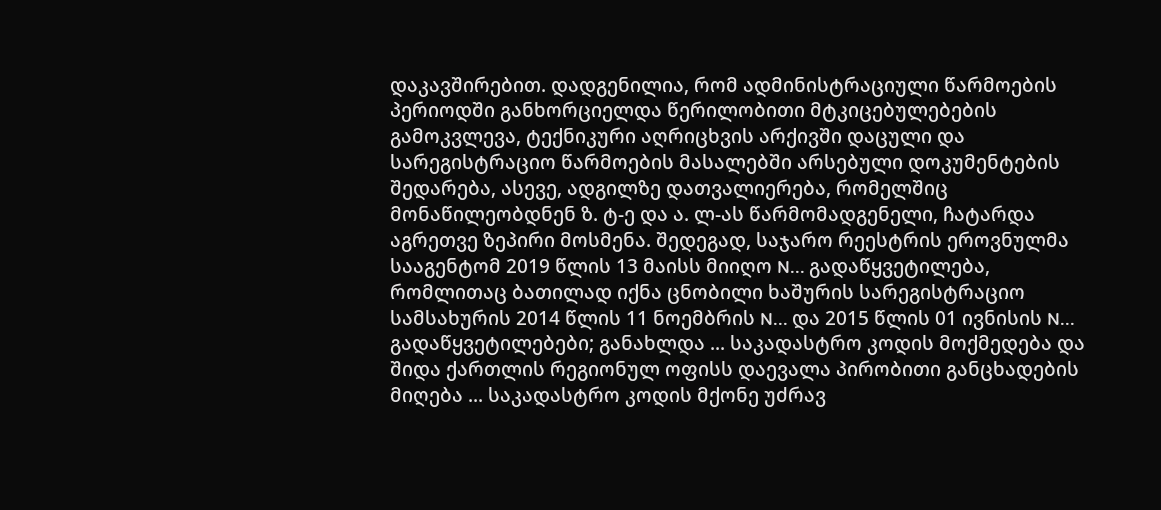დაკავშირებით. დადგენილია, რომ ადმინისტრაციული წარმოების პერიოდში განხორციელდა წერილობითი მტკიცებულებების გამოკვლევა, ტექნიკური აღრიცხვის არქივში დაცული და სარეგისტრაციო წარმოების მასალებში არსებული დოკუმენტების შედარება, ასევე, ადგილზე დათვალიერება, რომელშიც მონაწილეობდნენ ზ. ტ-ე და ა. ლ-ას წარმომადგენელი, ჩატარდა აგრეთვე ზეპირი მოსმენა. შედეგად, საჯარო რეესტრის ეროვნულმა სააგენტომ 2019 წლის 13 მაისს მიიღო N... გადაწყვეტილება, რომლითაც ბათილად იქნა ცნობილი ხაშურის სარეგისტრაციო სამსახურის 2014 წლის 11 ნოემბრის N... და 2015 წლის 01 ივნისის N... გადაწყვეტილებები; განახლდა ... საკადასტრო კოდის მოქმედება და შიდა ქართლის რეგიონულ ოფისს დაევალა პირობითი განცხადების მიღება ... საკადასტრო კოდის მქონე უძრავ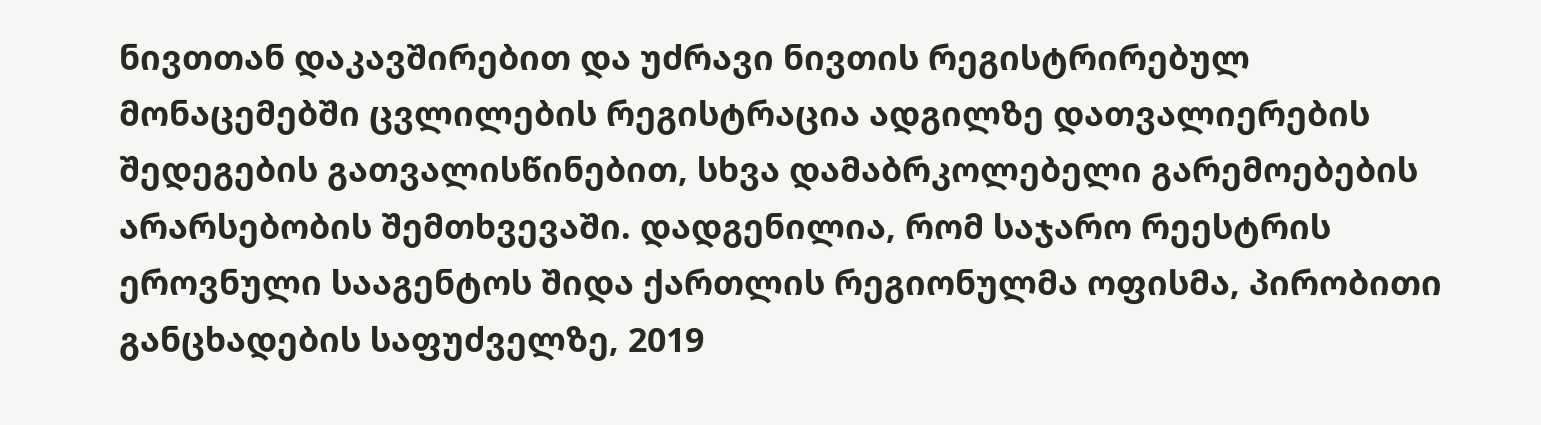ნივთთან დაკავშირებით და უძრავი ნივთის რეგისტრირებულ მონაცემებში ცვლილების რეგისტრაცია ადგილზე დათვალიერების შედეგების გათვალისწინებით, სხვა დამაბრკოლებელი გარემოებების არარსებობის შემთხვევაში. დადგენილია, რომ საჯარო რეესტრის ეროვნული სააგენტოს შიდა ქართლის რეგიონულმა ოფისმა, პირობითი განცხადების საფუძველზე, 2019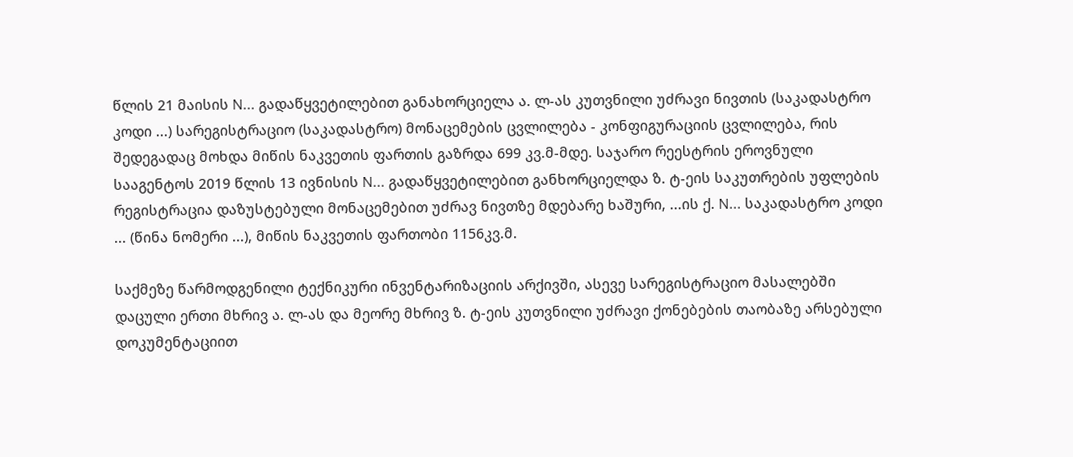წლის 21 მაისის N... გადაწყვეტილებით განახორციელა ა. ლ-ას კუთვნილი უძრავი ნივთის (საკადასტრო კოდი ...) სარეგისტრაციო (საკადასტრო) მონაცემების ცვლილება - კონფიგურაციის ცვლილება, რის შედეგადაც მოხდა მიწის ნაკვეთის ფართის გაზრდა 699 კვ.მ-მდე. საჯარო რეესტრის ეროვნული სააგენტოს 2019 წლის 13 ივნისის N... გადაწყვეტილებით განხორციელდა ზ. ტ-ეის საკუთრების უფლების რეგისტრაცია დაზუსტებული მონაცემებით უძრავ ნივთზე მდებარე ხაშური, ...ის ქ. N... საკადასტრო კოდი ... (წინა ნომერი ...), მიწის ნაკვეთის ფართობი 1156კვ.მ.

საქმეზე წარმოდგენილი ტექნიკური ინვენტარიზაციის არქივში, ასევე სარეგისტრაციო მასალებში დაცული ერთი მხრივ ა. ლ-ას და მეორე მხრივ ზ. ტ-ეის კუთვნილი უძრავი ქონებების თაობაზე არსებული დოკუმენტაციით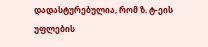დადასტურებულია, რომ ზ. ტ-ეის უფლების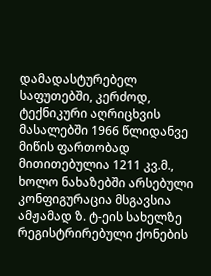დამადასტურებელ საფუთებში, კერძოდ, ტექნიკური აღრიცხვის მასალებში 1966 წლიდანვე მიწის ფართობად მითითებულია 1211 კვ.მ., ხოლო ნახაზებში არსებული კონფიგურაცია მსგავსია ამჟამად ზ. ტ-ეის სახელზე რეგისტრირებული ქონების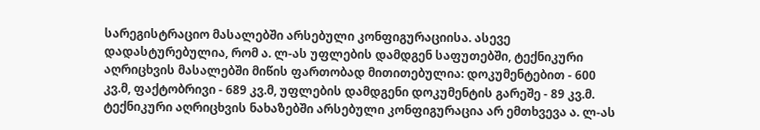სარეგისტრაციო მასალებში არსებული კონფიგურაციისა. ასევე დადასტურებულია, რომ ა. ლ-ას უფლების დამდგენ საფუთებში, ტექნიკური აღრიცხვის მასალებში მიწის ფართობად მითითებულია: დოკუმენტებით - 600 კვ.მ, ფაქტობრივი - 689 კვ.მ, უფლების დამდგენი დოკუმენტის გარეშე - 89 კვ.მ. ტექნიკური აღრიცხვის ნახაზებში არსებული კონფიგურაცია არ ემთხვევა ა. ლ-ას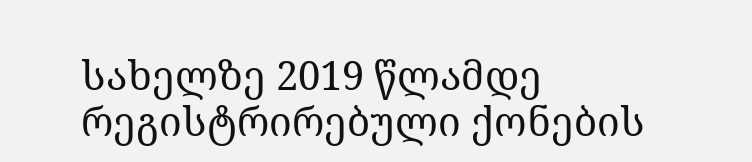სახელზე 2019 წლამდე რეგისტრირებული ქონების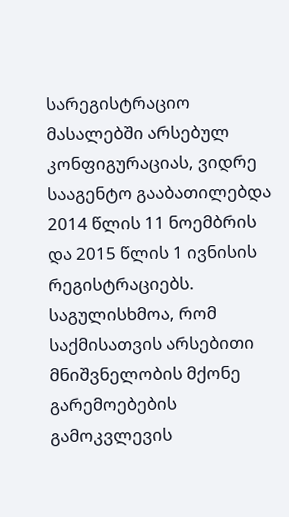სარეგისტრაციო მასალებში არსებულ კონფიგურაციას, ვიდრე სააგენტო გააბათილებდა 2014 წლის 11 ნოემბრის და 2015 წლის 1 ივნისის რეგისტრაციებს. საგულისხმოა, რომ საქმისათვის არსებითი მნიშვნელობის მქონე გარემოებების გამოკვლევის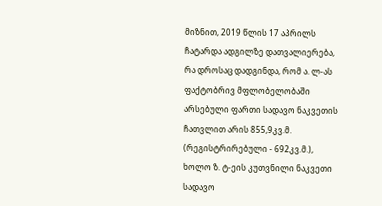მიზნით, 2019 წლის 17 აპრილს ჩატარდა ადგილზე დათვალიერება, რა დროსაც დადგინდა, რომ ა. ლ-ას ფაქტობრივ მფლობელობაში არსებული ფართი სადავო ნაკვეთის ჩათვლით არის 855,9კვ.მ. (რეგისტრირებული - 692კვ.მ.), ხოლო ზ. ტ-ეის კუთვნილი ნაკვეთი სადავო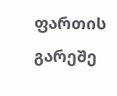ფართის გარეშე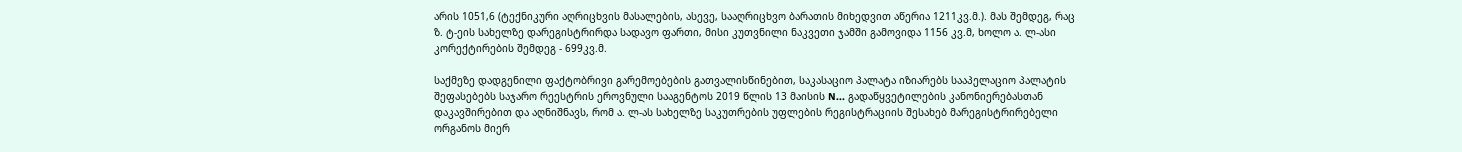არის 1051,6 (ტექნიკური აღრიცხვის მასალების, ასევე, სააღრიცხვო ბარათის მიხედვით აწერია 1211კვ.მ.). მას შემდეგ, რაც ზ. ტ-ეის სახელზე დარეგისტრირდა სადავო ფართი, მისი კუთვნილი ნაკვეთი ჯამში გამოვიდა 1156 კვ.მ, ხოლო ა. ლ-ასი კორექტირების შემდეგ - 699კვ.მ.

საქმეზე დადგენილი ფაქტობრივი გარემოებების გათვალისწინებით, საკასაციო პალატა იზიარებს სააპელაციო პალატის შეფასებებს საჯარო რეესტრის ეროვნული სააგენტოს 2019 წლის 13 მაისის N... გადაწყვეტილების კანონიერებასთან დაკავშირებით და აღნიშნავს, რომ ა. ლ-ას სახელზე საკუთრების უფლების რეგისტრაციის შესახებ მარეგისტრირებელი ორგანოს მიერ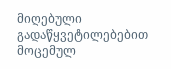მიღებული გადაწყვეტილებებით მოცემულ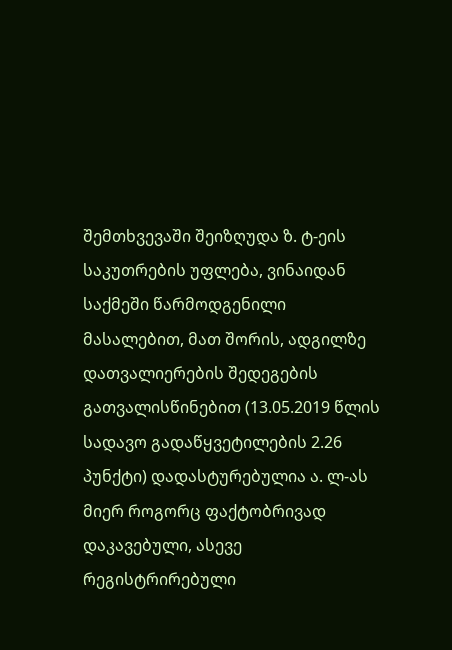შემთხვევაში შეიზღუდა ზ. ტ-ეის საკუთრების უფლება, ვინაიდან საქმეში წარმოდგენილი მასალებით, მათ შორის, ადგილზე დათვალიერების შედეგების გათვალისწინებით (13.05.2019 წლის სადავო გადაწყვეტილების 2.26 პუნქტი) დადასტურებულია ა. ლ-ას მიერ როგორც ფაქტობრივად დაკავებული, ასევე რეგისტრირებული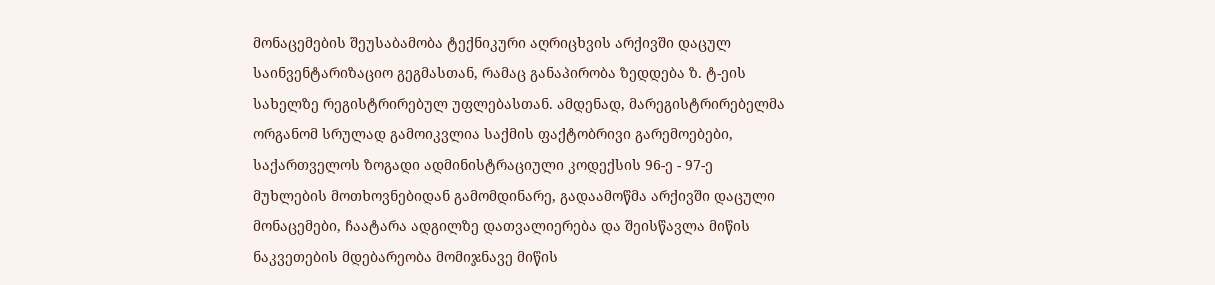მონაცემების შეუსაბამობა ტექნიკური აღრიცხვის არქივში დაცულ საინვენტარიზაციო გეგმასთან, რამაც განაპირობა ზედდება ზ. ტ-ეის სახელზე რეგისტრირებულ უფლებასთან. ამდენად, მარეგისტრირებელმა ორგანომ სრულად გამოიკვლია საქმის ფაქტობრივი გარემოებები, საქართველოს ზოგადი ადმინისტრაციული კოდექსის 96-ე - 97-ე მუხლების მოთხოვნებიდან გამომდინარე, გადაამოწმა არქივში დაცული მონაცემები, ჩაატარა ადგილზე დათვალიერება და შეისწავლა მიწის ნაკვეთების მდებარეობა მომიჯნავე მიწის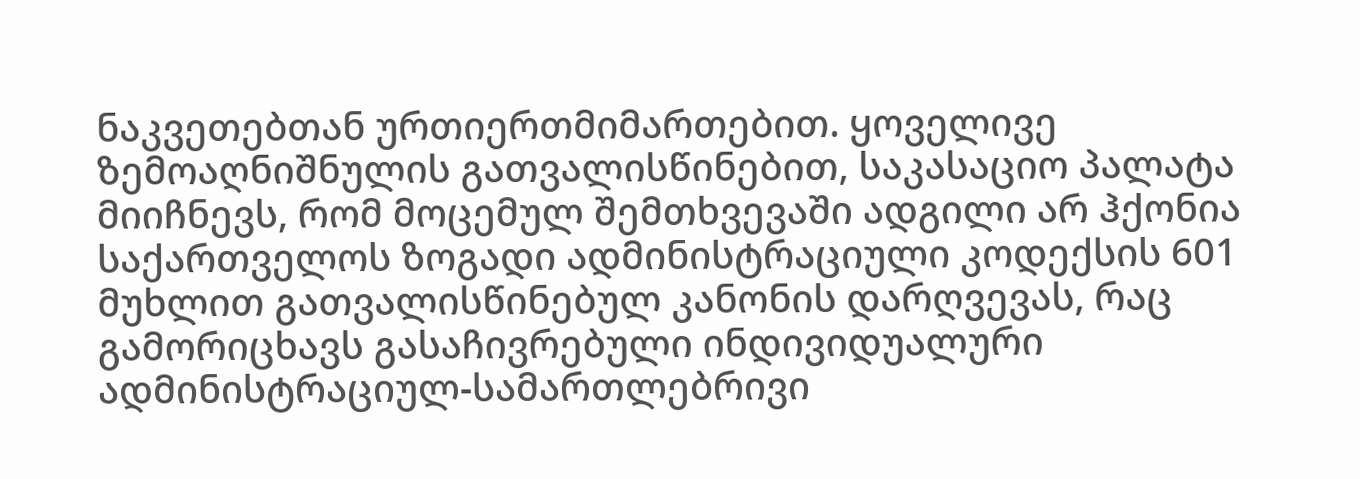ნაკვეთებთან ურთიერთმიმართებით. ყოველივე ზემოაღნიშნულის გათვალისწინებით, საკასაციო პალატა მიიჩნევს, რომ მოცემულ შემთხვევაში ადგილი არ ჰქონია საქართველოს ზოგადი ადმინისტრაციული კოდექსის 601 მუხლით გათვალისწინებულ კანონის დარღვევას, რაც გამორიცხავს გასაჩივრებული ინდივიდუალური ადმინისტრაციულ-სამართლებრივი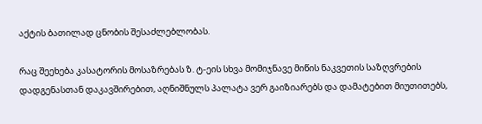აქტის ბათილად ცნობის შესაძლებლობას.

რაც შეეხება კასატორის მოსაზრებას ზ. ტ-ეის სხვა მომიჯნავე მიწის ნაკვეთის საზღვრების დადგენასთან დაკავშირებით, აღნიშნულს პალატა ვერ გაიზიარებს და დამატებით მიუთითებს,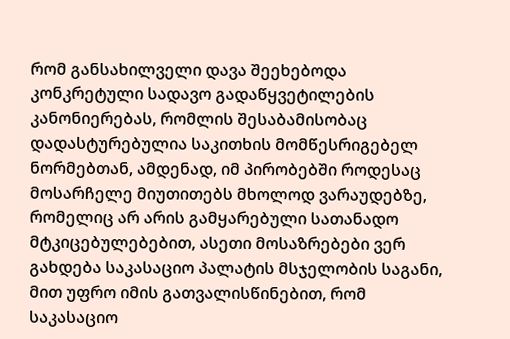რომ განსახილველი დავა შეეხებოდა კონკრეტული სადავო გადაწყვეტილების კანონიერებას, რომლის შესაბამისობაც დადასტურებულია საკითხის მომწესრიგებელ ნორმებთან, ამდენად, იმ პირობებში როდესაც მოსარჩელე მიუთითებს მხოლოდ ვარაუდებზე, რომელიც არ არის გამყარებული სათანადო მტკიცებულებებით, ასეთი მოსაზრებები ვერ გახდება საკასაციო პალატის მსჯელობის საგანი, მით უფრო იმის გათვალისწინებით, რომ საკასაციო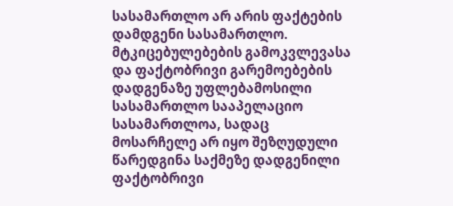სასამართლო არ არის ფაქტების დამდგენი სასამართლო. მტკიცებულებების გამოკვლევასა და ფაქტობრივი გარემოებების დადგენაზე უფლებამოსილი სასამართლო სააპელაციო სასამართლოა, სადაც მოსარჩელე არ იყო შეზღუდული წარედგინა საქმეზე დადგენილი ფაქტობრივი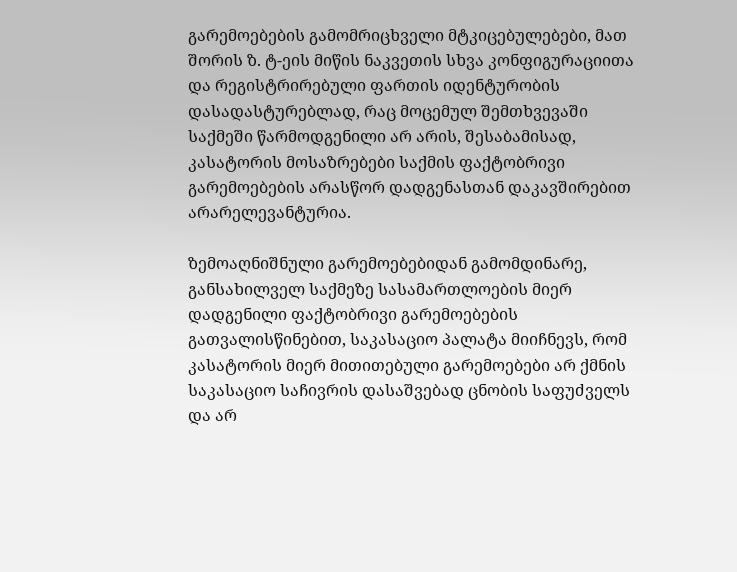გარემოებების გამომრიცხველი მტკიცებულებები, მათ შორის ზ. ტ-ეის მიწის ნაკვეთის სხვა კონფიგურაციითა და რეგისტრირებული ფართის იდენტურობის დასადასტურებლად, რაც მოცემულ შემთხვევაში საქმეში წარმოდგენილი არ არის, შესაბამისად, კასატორის მოსაზრებები საქმის ფაქტობრივი გარემოებების არასწორ დადგენასთან დაკავშირებით არარელევანტურია.

ზემოაღნიშნული გარემოებებიდან გამომდინარე, განსახილველ საქმეზე სასამართლოების მიერ დადგენილი ფაქტობრივი გარემოებების გათვალისწინებით, საკასაციო პალატა მიიჩნევს, რომ კასატორის მიერ მითითებული გარემოებები არ ქმნის საკასაციო საჩივრის დასაშვებად ცნობის საფუძველს და არ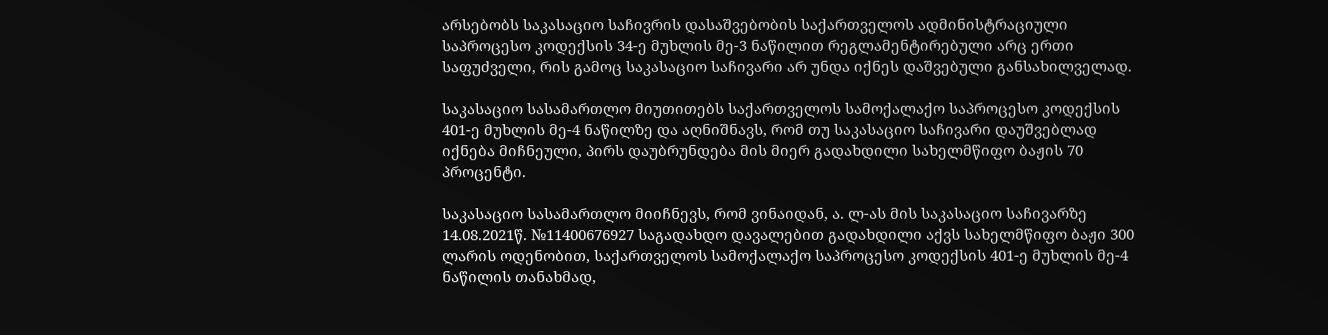არსებობს საკასაციო საჩივრის დასაშვებობის საქართველოს ადმინისტრაციული საპროცესო კოდექსის 34-ე მუხლის მე-3 ნაწილით რეგლამენტირებული არც ერთი საფუძველი, რის გამოც საკასაციო საჩივარი არ უნდა იქნეს დაშვებული განსახილველად.

საკასაციო სასამართლო მიუთითებს საქართველოს სამოქალაქო საპროცესო კოდექსის 401-ე მუხლის მე-4 ნაწილზე და აღნიშნავს, რომ თუ საკასაციო საჩივარი დაუშვებლად იქნება მიჩნეული, პირს დაუბრუნდება მის მიერ გადახდილი სახელმწიფო ბაჟის 70 პროცენტი.

საკასაციო სასამართლო მიიჩნევს, რომ ვინაიდან, ა. ლ-ას მის საკასაციო საჩივარზე 14.08.2021წ. №11400676927 საგადახდო დავალებით გადახდილი აქვს სახელმწიფო ბაჟი 300 ლარის ოდენობით, საქართველოს სამოქალაქო საპროცესო კოდექსის 401-ე მუხლის მე-4 ნაწილის თანახმად,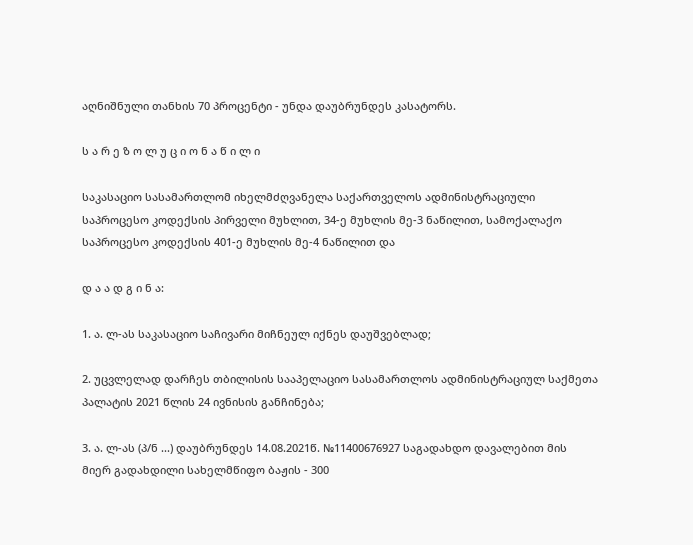აღნიშნული თანხის 70 პროცენტი - უნდა დაუბრუნდეს კასატორს.

ს ა რ ე ზ ო ლ უ ც ი ო ნ ა წ ი ლ ი

საკასაციო სასამართლომ იხელმძღვანელა საქართველოს ადმინისტრაციული საპროცესო კოდექსის პირველი მუხლით, 34-ე მუხლის მე-3 ნაწილით, სამოქალაქო საპროცესო კოდექსის 401-ე მუხლის მე-4 ნაწილით და

დ ა ა დ გ ი ნ ა:

1. ა. ლ-ას საკასაციო საჩივარი მიჩნეულ იქნეს დაუშვებლად;

2. უცვლელად დარჩეს თბილისის სააპელაციო სასამართლოს ადმინისტრაციულ საქმეთა პალატის 2021 წლის 24 ივნისის განჩინება;

3. ა. ლ-ას (პ/ნ ...) დაუბრუნდეს 14.08.2021წ. №11400676927 საგადახდო დავალებით მის მიერ გადახდილი სახელმწიფო ბაჟის - 300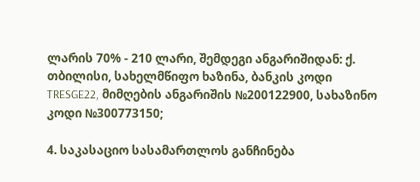ლარის 70% - 210 ლარი, შემდეგი ანგარიშიდან: ქ. თბილისი, სახელმწიფო ხაზინა, ბანკის კოდი TRESGE22, მიმღების ანგარიშის №200122900, სახაზინო კოდი №300773150;

4. საკასაციო სასამართლოს განჩინება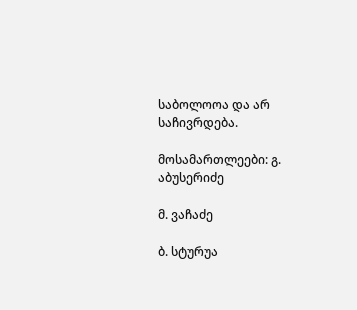საბოლოოა და არ საჩივრდება.

მოსამართლეები: გ. აბუსერიძე

მ. ვაჩაძე

ბ. სტურუა